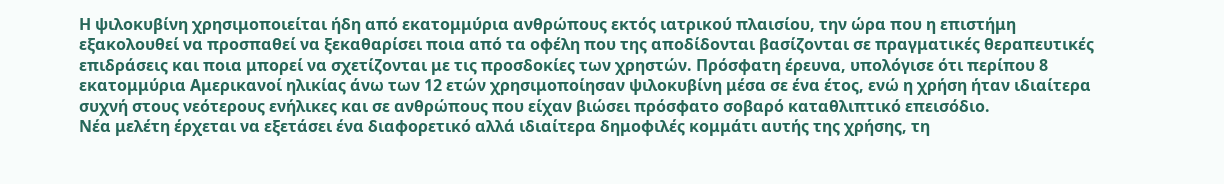Η ψιλοκυβίνη χρησιμοποιείται ήδη από εκατομμύρια ανθρώπους εκτός ιατρικού πλαισίου, την ώρα που η επιστήμη εξακολουθεί να προσπαθεί να ξεκαθαρίσει ποια από τα οφέλη που της αποδίδονται βασίζονται σε πραγματικές θεραπευτικές επιδράσεις και ποια μπορεί να σχετίζονται με τις προσδοκίες των χρηστών. Πρόσφατη έρευνα, υπολόγισε ότι περίπου 8 εκατομμύρια Αμερικανοί ηλικίας άνω των 12 ετών χρησιμοποίησαν ψιλοκυβίνη μέσα σε ένα έτος, ενώ η χρήση ήταν ιδιαίτερα συχνή στους νεότερους ενήλικες και σε ανθρώπους που είχαν βιώσει πρόσφατο σοβαρό καταθλιπτικό επεισόδιο.
Νέα μελέτη έρχεται να εξετάσει ένα διαφορετικό αλλά ιδιαίτερα δημοφιλές κομμάτι αυτής της χρήσης, τη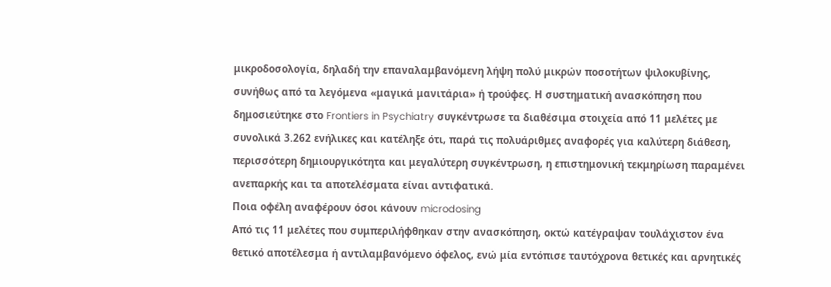μικροδοσολογία, δηλαδή την επαναλαμβανόμενη λήψη πολύ μικρών ποσοτήτων ψιλοκυβίνης, συνήθως από τα λεγόμενα «μαγικά μανιτάρια» ή τρούφες. Η συστηματική ανασκόπηση που δημοσιεύτηκε στο Frontiers in Psychiatry συγκέντρωσε τα διαθέσιμα στοιχεία από 11 μελέτες με συνολικά 3.262 ενήλικες και κατέληξε ότι, παρά τις πολυάριθμες αναφορές για καλύτερη διάθεση, περισσότερη δημιουργικότητα και μεγαλύτερη συγκέντρωση, η επιστημονική τεκμηρίωση παραμένει ανεπαρκής και τα αποτελέσματα είναι αντιφατικά.
Ποια οφέλη αναφέρουν όσοι κάνουν microdosing
Από τις 11 μελέτες που συμπεριλήφθηκαν στην ανασκόπηση, οκτώ κατέγραψαν τουλάχιστον ένα θετικό αποτέλεσμα ή αντιλαμβανόμενο όφελος, ενώ μία εντόπισε ταυτόχρονα θετικές και αρνητικές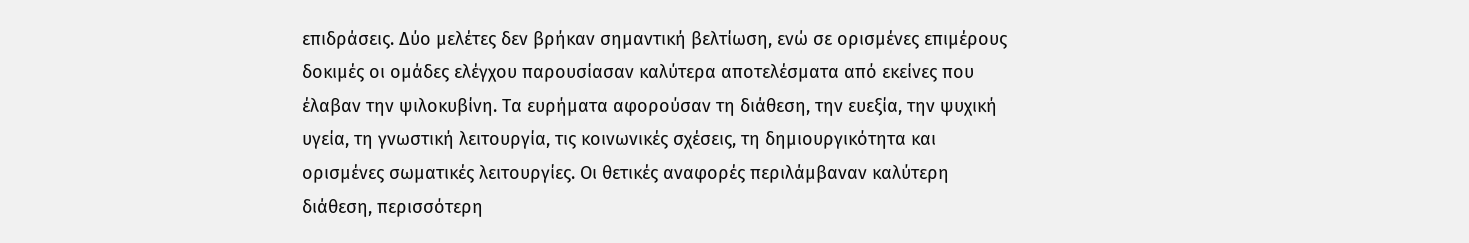επιδράσεις. Δύο μελέτες δεν βρήκαν σημαντική βελτίωση, ενώ σε ορισμένες επιμέρους δοκιμές οι ομάδες ελέγχου παρουσίασαν καλύτερα αποτελέσματα από εκείνες που έλαβαν την ψιλοκυβίνη. Τα ευρήματα αφορούσαν τη διάθεση, την ευεξία, την ψυχική υγεία, τη γνωστική λειτουργία, τις κοινωνικές σχέσεις, τη δημιουργικότητα και ορισμένες σωματικές λειτουργίες. Οι θετικές αναφορές περιλάμβαναν καλύτερη διάθεση, περισσότερη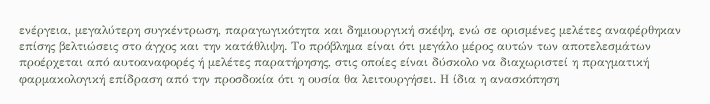ενέργεια, μεγαλύτερη συγκέντρωση, παραγωγικότητα και δημιουργική σκέψη, ενώ σε ορισμένες μελέτες αναφέρθηκαν επίσης βελτιώσεις στο άγχος και την κατάθλιψη. Το πρόβλημα είναι ότι μεγάλο μέρος αυτών των αποτελεσμάτων προέρχεται από αυτοαναφορές ή μελέτες παρατήρησης, στις οποίες είναι δύσκολο να διαχωριστεί η πραγματική φαρμακολογική επίδραση από την προσδοκία ότι η ουσία θα λειτουργήσει. Η ίδια η ανασκόπηση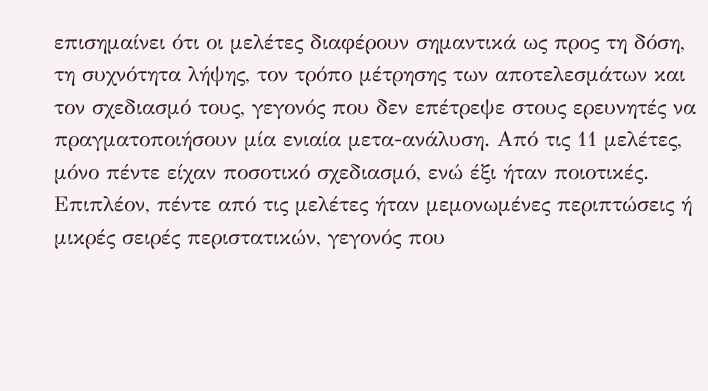επισημαίνει ότι οι μελέτες διαφέρουν σημαντικά ως προς τη δόση, τη συχνότητα λήψης, τον τρόπο μέτρησης των αποτελεσμάτων και τον σχεδιασμό τους, γεγονός που δεν επέτρεψε στους ερευνητές να πραγματοποιήσουν μία ενιαία μετα-ανάλυση. Από τις 11 μελέτες, μόνο πέντε είχαν ποσοτικό σχεδιασμό, ενώ έξι ήταν ποιοτικές. Επιπλέον, πέντε από τις μελέτες ήταν μεμονωμένες περιπτώσεις ή μικρές σειρές περιστατικών, γεγονός που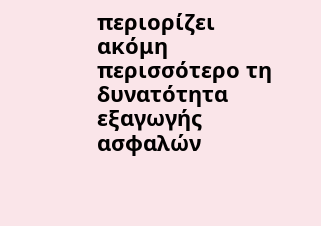περιορίζει ακόμη περισσότερο τη δυνατότητα εξαγωγής ασφαλών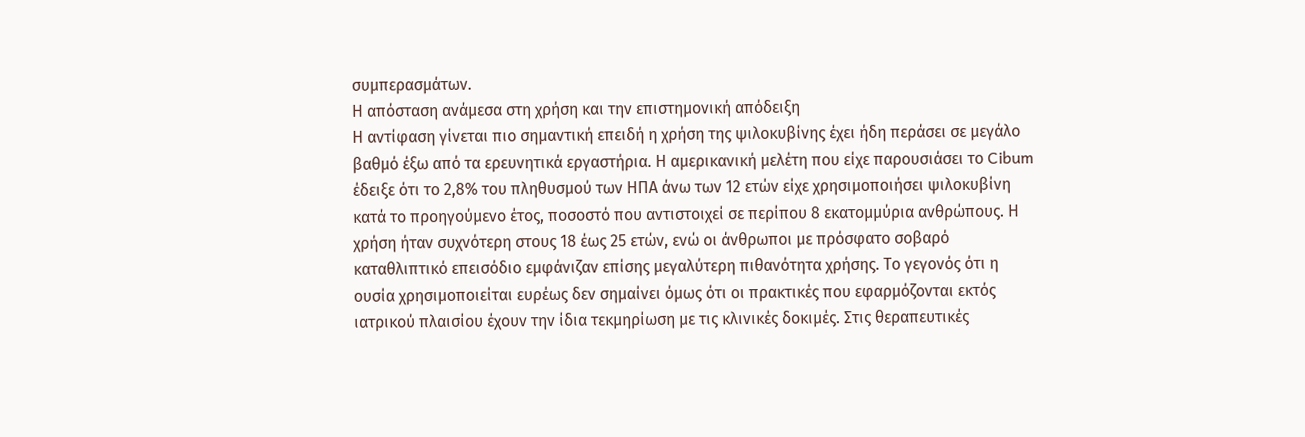συμπερασμάτων.
Η απόσταση ανάμεσα στη χρήση και την επιστημονική απόδειξη
Η αντίφαση γίνεται πιο σημαντική επειδή η χρήση της ψιλοκυβίνης έχει ήδη περάσει σε μεγάλο βαθμό έξω από τα ερευνητικά εργαστήρια. Η αμερικανική μελέτη που είχε παρουσιάσει το Cibum έδειξε ότι το 2,8% του πληθυσμού των ΗΠΑ άνω των 12 ετών είχε χρησιμοποιήσει ψιλοκυβίνη κατά το προηγούμενο έτος, ποσοστό που αντιστοιχεί σε περίπου 8 εκατομμύρια ανθρώπους. Η χρήση ήταν συχνότερη στους 18 έως 25 ετών, ενώ οι άνθρωποι με πρόσφατο σοβαρό καταθλιπτικό επεισόδιο εμφάνιζαν επίσης μεγαλύτερη πιθανότητα χρήσης. Το γεγονός ότι η ουσία χρησιμοποιείται ευρέως δεν σημαίνει όμως ότι οι πρακτικές που εφαρμόζονται εκτός ιατρικού πλαισίου έχουν την ίδια τεκμηρίωση με τις κλινικές δοκιμές. Στις θεραπευτικές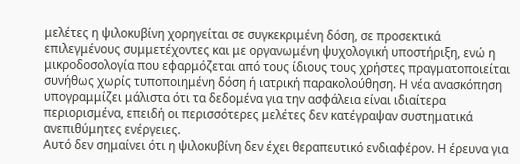μελέτες η ψιλοκυβίνη χορηγείται σε συγκεκριμένη δόση, σε προσεκτικά επιλεγμένους συμμετέχοντες και με οργανωμένη ψυχολογική υποστήριξη, ενώ η μικροδοσολογία που εφαρμόζεται από τους ίδιους τους χρήστες πραγματοποιείται συνήθως χωρίς τυποποιημένη δόση ή ιατρική παρακολούθηση. Η νέα ανασκόπηση υπογραμμίζει μάλιστα ότι τα δεδομένα για την ασφάλεια είναι ιδιαίτερα περιορισμένα, επειδή οι περισσότερες μελέτες δεν κατέγραψαν συστηματικά ανεπιθύμητες ενέργειες.
Αυτό δεν σημαίνει ότι η ψιλοκυβίνη δεν έχει θεραπευτικό ενδιαφέρον. Η έρευνα για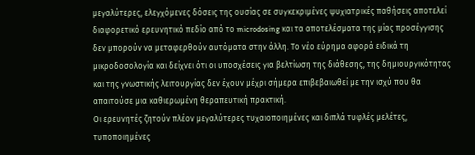μεγαλύτερες, ελεγχόμενες δόσεις της ουσίας σε συγκεκριμένες ψυχιατρικές παθήσεις αποτελεί διαφορετικό ερευνητικό πεδίο από το microdosing και τα αποτελέσματα της μίας προσέγγισης δεν μπορούν να μεταφερθούν αυτόματα στην άλλη. Το νέο εύρημα αφορά ειδικά τη μικροδοσολογία και δείχνει ότι οι υποσχέσεις για βελτίωση της διάθεσης, της δημιουργικότητας και της γνωστικής λειτουργίας δεν έχουν μέχρι σήμερα επιβεβαιωθεί με την ισχύ που θα απαιτούσε μια καθιερωμένη θεραπευτική πρακτική.
Οι ερευνητές ζητούν πλέον μεγαλύτερες τυχαιοποιημένες και διπλά τυφλές μελέτες, τυποποιημένες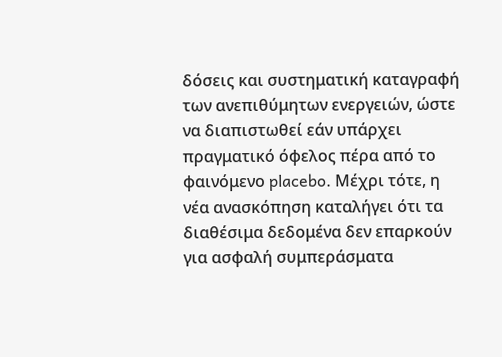δόσεις και συστηματική καταγραφή των ανεπιθύμητων ενεργειών, ώστε να διαπιστωθεί εάν υπάρχει πραγματικό όφελος πέρα από το φαινόμενο placebo. Μέχρι τότε, η νέα ανασκόπηση καταλήγει ότι τα διαθέσιμα δεδομένα δεν επαρκούν για ασφαλή συμπεράσματα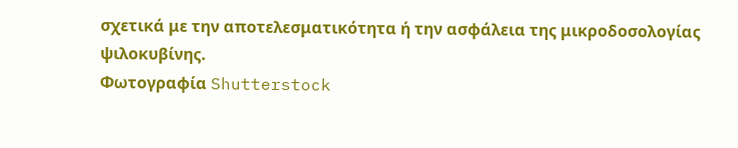σχετικά με την αποτελεσματικότητα ή την ασφάλεια της μικροδοσολογίας ψιλοκυβίνης.
Φωτογραφία Shutterstock